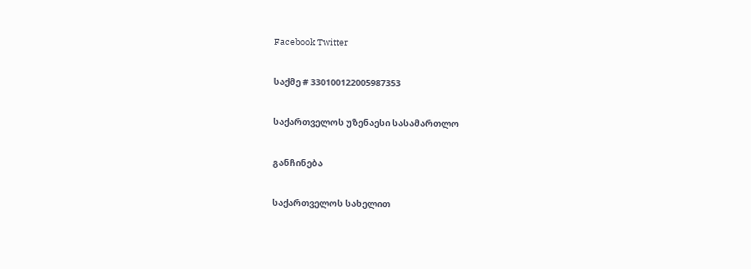Facebook Twitter

საქმე # 330100122005987353

საქართველოს უზენაესი სასამართლო

განჩინება

საქართველოს სახელით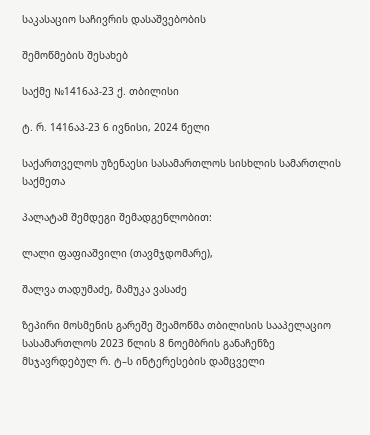საკასაციო საჩივრის დასაშვებობის

შემოწმების შესახებ

საქმე №1416აპ-23 ქ. თბილისი

ტ. რ. 1416აპ-23 6 ივნისი, 2024 წელი

საქართველოს უზენაესი სასამართლოს სისხლის სამართლის საქმეთა

პალატამ შემდეგი შემადგენლობით:

ლალი ფაფიაშვილი (თავმჯდომარე),

შალვა თადუმაძე, მამუკა ვასაძე

ზეპირი მოსმენის გარეშე შეამოწმა თბილისის სააპელაციო სასამართლოს 2023 წლის 8 ნოემბრის განაჩენზე მსჯავრდებულ რ. ტ–ს ინტერესების დამცველი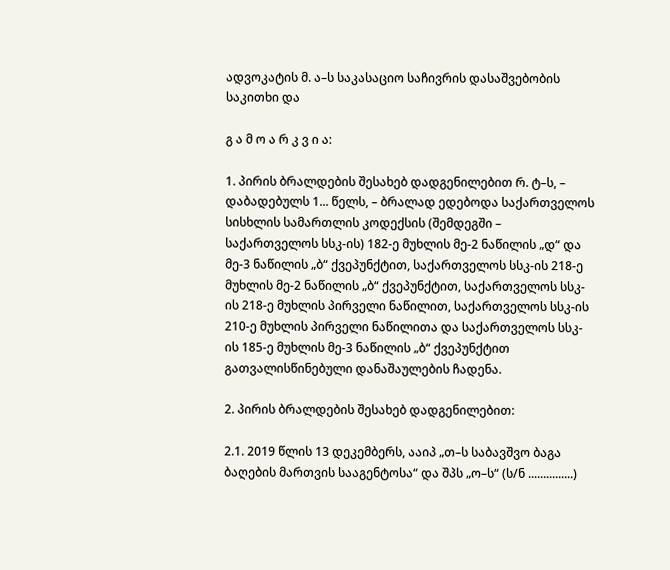ადვოკატის მ. ა–ს საკასაციო საჩივრის დასაშვებობის საკითხი და

გ ა მ ო ა რ კ ვ ი ა:

1. პირის ბრალდების შესახებ დადგენილებით რ. ტ–ს, – დაბადებულს 1... წელს, – ბრალად ედებოდა საქართველოს სისხლის სამართლის კოდექსის (შემდეგში – საქართველოს სსკ-ის) 182-ე მუხლის მე-2 ნაწილის „დ“ და მე-3 ნაწილის „ბ“ ქვეპუნქტით, საქართველოს სსკ-ის 218-ე მუხლის მე-2 ნაწილის „ბ“ ქვეპუნქტით, საქართველოს სსკ-ის 218-ე მუხლის პირველი ნაწილით, საქართველოს სსკ-ის 210-ე მუხლის პირველი ნაწილითა და საქართველოს სსკ-ის 185-ე მუხლის მე-3 ნაწილის „ბ“ ქვეპუნქტით გათვალისწინებული დანაშაულების ჩადენა.

2. პირის ბრალდების შესახებ დადგენილებით:

2.1. 2019 წლის 13 დეკემბერს, ააიპ „თ–ს საბავშვო ბაგა ბაღების მართვის სააგენტოსა“ და შპს „ო–ს“ (ს/ნ ...............)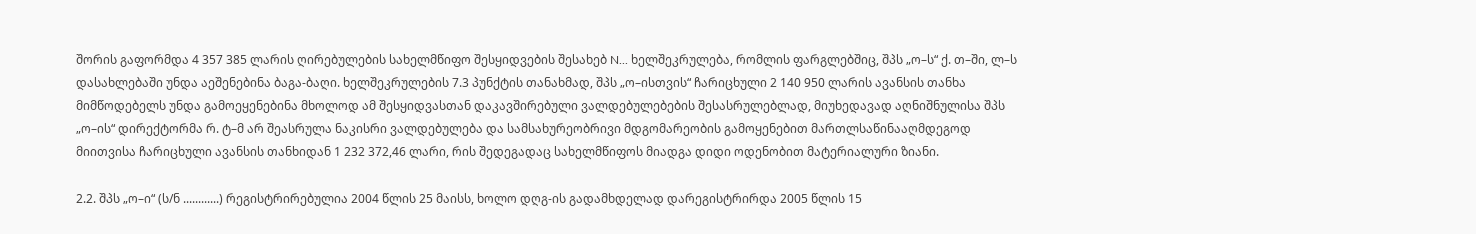შორის გაფორმდა 4 357 385 ლარის ღირებულების სახელმწიფო შესყიდვების შესახებ N... ხელშეკრულება, რომლის ფარგლებშიც, შპს „ო–ს“ ქ. თ–ში, ლ–ს დასახლებაში უნდა აეშენებინა ბაგა-ბაღი. ხელშეკრულების 7.3 პუნქტის თანახმად, შპს „ო–ისთვის“ ჩარიცხული 2 140 950 ლარის ავანსის თანხა მიმწოდებელს უნდა გამოეყენებინა მხოლოდ ამ შესყიდვასთან დაკავშირებული ვალდებულებების შესასრულებლად, მიუხედავად აღნიშნულისა შპს „ო–ის“ დირექტორმა რ. ტ–მ არ შეასრულა ნაკისრი ვალდებულება და სამსახურეობრივი მდგომარეობის გამოყენებით მართლსაწინააღმდეგოდ მიითვისა ჩარიცხული ავანსის თანხიდან 1 232 372,46 ლარი, რის შედეგადაც სახელმწიფოს მიადგა დიდი ოდენობით მატერიალური ზიანი.

2.2. შპს „ო–ი“ (ს/ნ ............) რეგისტრირებულია 2004 წლის 25 მაისს, ხოლო დღგ-ის გადამხდელად დარეგისტრირდა 2005 წლის 15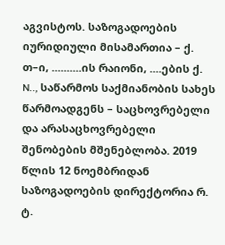აგვისტოს. საზოგადოების იურიდიული მისამართია – ქ. თ–ი, ..........ის რაიონი, ....ების ქ. N.., საწარმოს საქმიანობის სახეს წარმოადგენს – საცხოვრებელი და არასაცხოვრებელი შენობების მშენებლობა. 2019 წლის 12 ნოემბრიდან საზოგადოების დირექტორია რ. ტ.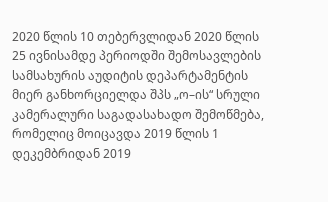2020 წლის 10 თებერვლიდან 2020 წლის 25 ივნისამდე პერიოდში შემოსავლების სამსახურის აუდიტის დეპარტამენტის მიერ განხორციელდა შპს „ო–ის“ სრული კამერალური საგადასახადო შემოწმება, რომელიც მოიცავდა 2019 წლის 1 დეკემბრიდან 2019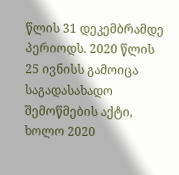წლის 31 დეკემბრამდე პერიოდს. 2020 წლის 25 ივნისს გამოიცა საგადასახადო შემოწმების აქტი, ხოლო 2020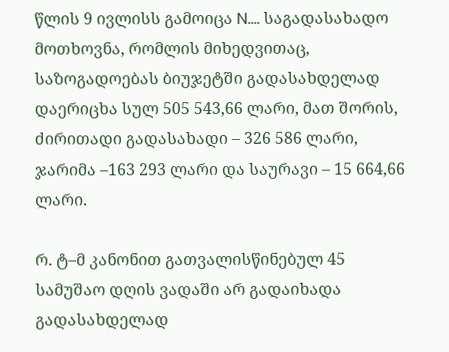წლის 9 ივლისს გამოიცა N.... საგადასახადო მოთხოვნა, რომლის მიხედვითაც, საზოგადოებას ბიუჯეტში გადასახდელად დაერიცხა სულ 505 543,66 ლარი, მათ შორის, ძირითადი გადასახადი – 326 586 ლარი, ჯარიმა –163 293 ლარი და საურავი – 15 664,66 ლარი.

რ. ტ–მ კანონით გათვალისწინებულ 45 სამუშაო დღის ვადაში არ გადაიხადა გადასახდელად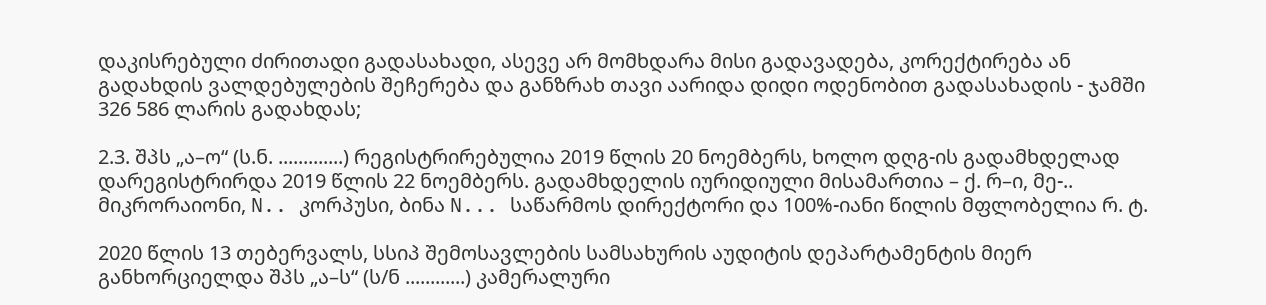დაკისრებული ძირითადი გადასახადი, ასევე არ მომხდარა მისი გადავადება, კორექტირება ან გადახდის ვალდებულების შეჩერება და განზრახ თავი აარიდა დიდი ოდენობით გადასახადის - ჯამში 326 586 ლარის გადახდას;

2.3. შპს „ა–ო“ (ს.ნ. .............) რეგისტრირებულია 2019 წლის 20 ნოემბერს, ხოლო დღგ-ის გადამხდელად დარეგისტრირდა 2019 წლის 22 ნოემბერს. გადამხდელის იურიდიული მისამართია – ქ. რ–ი, მე-.. მიკრორაიონი, N.. კორპუსი, ბინა N... საწარმოს დირექტორი და 100%-იანი წილის მფლობელია რ. ტ.

2020 წლის 13 თებერვალს, სსიპ შემოსავლების სამსახურის აუდიტის დეპარტამენტის მიერ განხორციელდა შპს „ა–ს“ (ს/ნ ............) კამერალური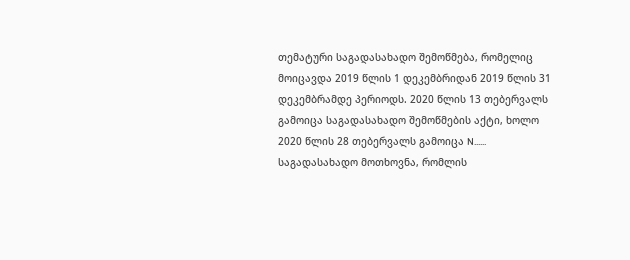თემატური საგადასახადო შემოწმება, რომელიც მოიცავდა 2019 წლის 1 დეკემბრიდან 2019 წლის 31 დეკემბრამდე პერიოდს. 2020 წლის 13 თებერვალს გამოიცა საგადასახადო შემოწმების აქტი, ხოლო 2020 წლის 28 თებერვალს გამოიცა N...... საგადასახადო მოთხოვნა, რომლის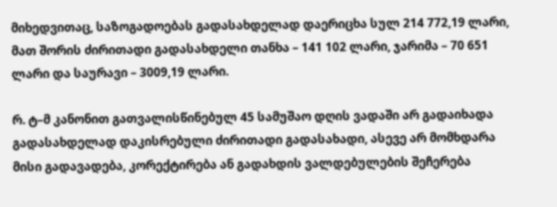მიხედვითაც, საზოგადოებას გადასახდელად დაერიცხა სულ 214 772,19 ლარი, მათ შორის ძირითადი გადასახდელი თანხა – 141 102 ლარი, ჯარიმა – 70 651 ლარი და საურავი – 3009,19 ლარი.

რ. ტ–მ კანონით გათვალისწინებულ 45 სამუშაო დღის ვადაში არ გადაიხადა გადასახდელად დაკისრებული ძირითადი გადასახადი, ასევე არ მომხდარა მისი გადავადება, კორექტირება ან გადახდის ვალდებულების შეჩერება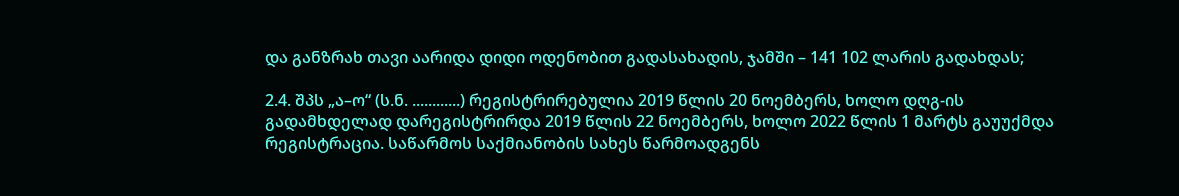და განზრახ თავი აარიდა დიდი ოდენობით გადასახადის, ჯამში – 141 102 ლარის გადახდას;

2.4. შპს „ა–ო“ (ს.ნ. ............) რეგისტრირებულია 2019 წლის 20 ნოემბერს, ხოლო დღგ-ის გადამხდელად დარეგისტრირდა 2019 წლის 22 ნოემბერს, ხოლო 2022 წლის 1 მარტს გაუუქმდა რეგისტრაცია. საწარმოს საქმიანობის სახეს წარმოადგენს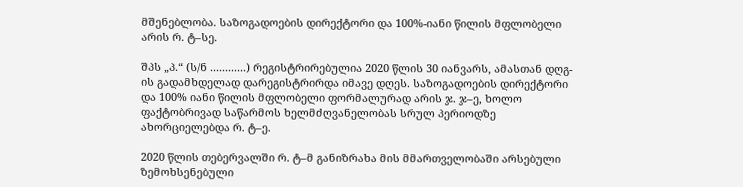მშენებლობა. საზოგადოების დირექტორი და 100%-იანი წილის მფლობელი არის რ. ტ–სე.

შპს „პ.“ (ს/ნ ............) რეგისტრირებულია 2020 წლის 30 იანვარს, ამასთან დღგ-ის გადამხდელად დარეგისტრირდა იმავე დღეს. საზოგადოების დირექტორი და 100% იანი წილის მფლობელი ფორმალურად არის ჯ. ჯ–ე, ხოლო ფაქტობრივად საწარმოს ხელმძღვანელობას სრულ პერიოდზე ახორციელებდა რ. ტ–ე.

2020 წლის თებერვალში რ. ტ–მ განიზრახა მის მმართველობაში არსებული ზემოხსენებული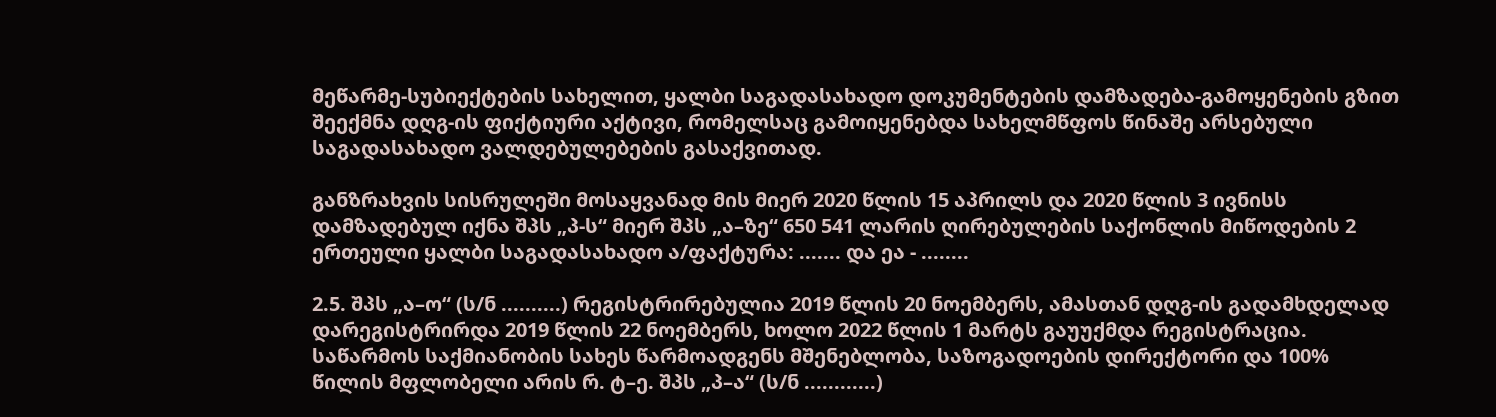მეწარმე-სუბიექტების სახელით, ყალბი საგადასახადო დოკუმენტების დამზადება-გამოყენების გზით შეექმნა დღგ-ის ფიქტიური აქტივი, რომელსაც გამოიყენებდა სახელმწფოს წინაშე არსებული საგადასახადო ვალდებულებების გასაქვითად.

განზრახვის სისრულეში მოსაყვანად მის მიერ 2020 წლის 15 აპრილს და 2020 წლის 3 ივნისს დამზადებულ იქნა შპს „პ-ს“ მიერ შპს „ა–ზე“ 650 541 ლარის ღირებულების საქონლის მიწოდების 2 ერთეული ყალბი საგადასახადო ა/ფაქტურა: ....... და ეა - ........

2.5. შპს „ა–ო“ (ს/ნ ..........) რეგისტრირებულია 2019 წლის 20 ნოემბერს, ამასთან დღგ-ის გადამხდელად დარეგისტრირდა 2019 წლის 22 ნოემბერს, ხოლო 2022 წლის 1 მარტს გაუუქმდა რეგისტრაცია. საწარმოს საქმიანობის სახეს წარმოადგენს მშენებლობა, საზოგადოების დირექტორი და 100% წილის მფლობელი არის რ. ტ–ე. შპს „პ–ა“ (ს/ნ ............)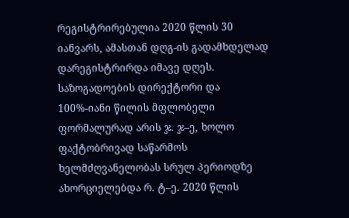რეგისტრირებულია 2020 წლის 30 იანვარს, ამასთან დღგ-ის გადამხდელად დარეგისტრირდა იმავე დღეს. საზოგადოების დირექტორი და 100%-იანი წილის მფლობელი ფორმალურად არის ჯ. ჯ–ე, ხოლო ფაქტობრივად საწარმოს ხელმძღვანელობას სრულ პერიოდზე ახორციელებდა რ. ტ–ე. 2020 წლის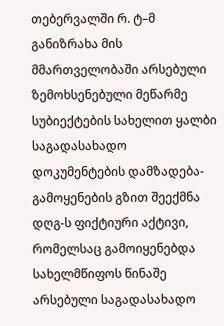თებერვალში რ. ტ–მ განიზრახა მის მმართველობაში არსებული ზემოხსენებული მეწარმე სუბიექტების სახელით ყალბი საგადასახადო დოკუმენტების დამზადება-გამოყენების გზით შეექმნა დღგ-ს ფიქტიური აქტივი, რომელსაც გამოიყენებდა სახელმწიფოს წინაშე არსებული საგადასახადო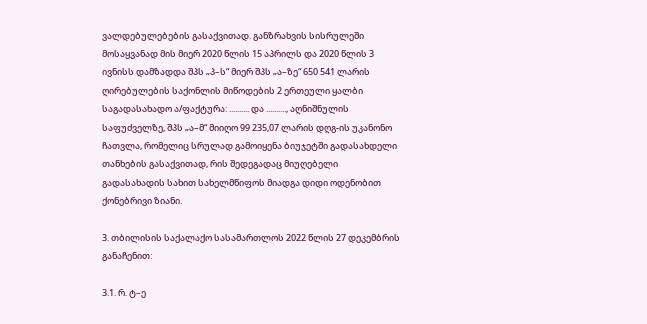ვალდებულებების გასაქვითად. განზრახვის სისრულეში მოსაყვანად მის მიერ 2020 წლის 15 აპრილს და 2020 წლის 3 ივნისს დამზადდა შპს „პ–ს“ მიერ შპს „ა–ზე“ 650 541 ლარის ღირებულების საქონლის მიწოდების 2 ერთეული ყალბი საგადასახადო ა/ფაქტურა: .......... და .........., აღნიშნულის საფუძველზე, შპს „ა–მ“ მიიღო 99 235,07 ლარის დღგ-ის უკანონო ჩათვლა, რომელიც სრულად გამოიყენა ბიუჯეტში გადასახდელი თანხების გასაქვითად, რის შედეგადაც მიუღებელი გადასახადის სახით სახელმწიფოს მიადგა დიდი ოდენობით ქონებრივი ზიანი.

3. თბილისის საქალაქო სასამართლოს 2022 წლის 27 დეკემბრის განაჩენით:

3.1. რ. ტ–ე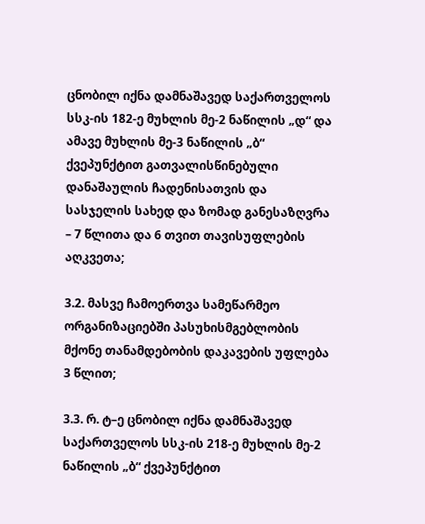ცნობილ იქნა დამნაშავედ საქართველოს სსკ-ის 182-ე მუხლის მე-2 ნაწილის „დ“ და ამავე მუხლის მე-3 ნაწილის „ბ“ ქვეპუნქტით გათვალისწინებული დანაშაულის ჩადენისათვის და სასჯელის სახედ და ზომად განესაზღვრა – 7 წლითა და 6 თვით თავისუფლების აღკვეთა;

3.2. მასვე ჩამოერთვა სამეწარმეო ორგანიზაციებში პასუხისმგებლობის მქონე თანამდებობის დაკავების უფლება 3 წლით;

3.3. რ. ტ–ე ცნობილ იქნა დამნაშავედ საქართველოს სსკ-ის 218-ე მუხლის მე-2 ნაწილის „ბ“ ქვეპუნქტით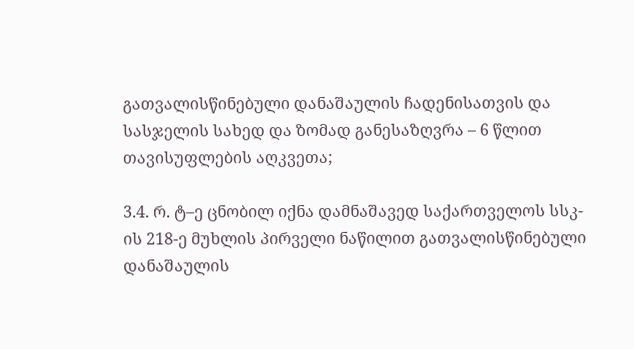გათვალისწინებული დანაშაულის ჩადენისათვის და სასჯელის სახედ და ზომად განესაზღვრა – 6 წლით თავისუფლების აღკვეთა;

3.4. რ. ტ–ე ცნობილ იქნა დამნაშავედ საქართველოს სსკ-ის 218-ე მუხლის პირველი ნაწილით გათვალისწინებული დანაშაულის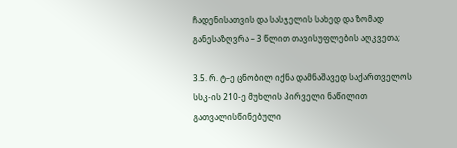ჩადენისათვის და სასჯელის სახედ და ზომად განესაზღვრა – 3 წლით თავისუფლების აღკვეთა;

3.5. რ. ტ–ე ცნობილ იქნა დამნაშავედ საქართველოს სსკ-ის 210-ე მუხლის პირველი ნაწილით გათვალისწინებული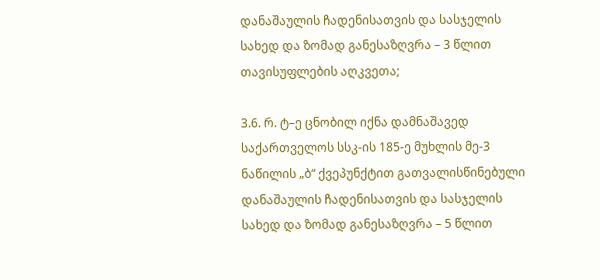დანაშაულის ჩადენისათვის და სასჯელის სახედ და ზომად განესაზღვრა – 3 წლით თავისუფლების აღკვეთა;

3.6. რ. ტ–ე ცნობილ იქნა დამნაშავედ საქართველოს სსკ-ის 185-ე მუხლის მე-3 ნაწილის „ბ“ ქვეპუნქტით გათვალისწინებული დანაშაულის ჩადენისათვის და სასჯელის სახედ და ზომად განესაზღვრა – 5 წლით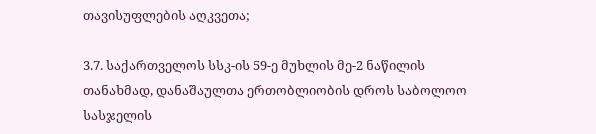თავისუფლების აღკვეთა;

3.7. საქართველოს სსკ-ის 59-ე მუხლის მე-2 ნაწილის თანახმად, დანაშაულთა ერთობლიობის დროს საბოლოო სასჯელის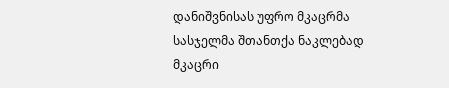დანიშვნისას უფრო მკაცრმა სასჯელმა შთანთქა ნაკლებად მკაცრი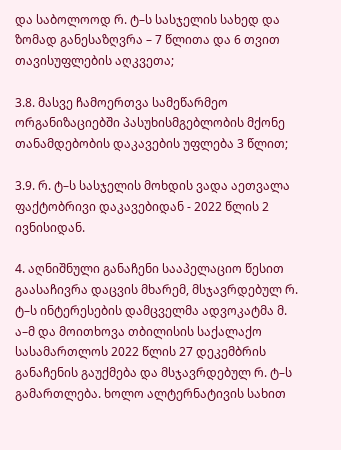და საბოლოოდ რ. ტ–ს სასჯელის სახედ და ზომად განესაზღვრა – 7 წლითა და 6 თვით თავისუფლების აღკვეთა;

3.8. მასვე ჩამოერთვა სამეწარმეო ორგანიზაციებში პასუხისმგებლობის მქონე თანამდებობის დაკავების უფლება 3 წლით;

3.9. რ. ტ–ს სასჯელის მოხდის ვადა აეთვალა ფაქტობრივი დაკავებიდან - 2022 წლის 2 ივნისიდან.

4. აღნიშნული განაჩენი სააპელაციო წესით გაასაჩივრა დაცვის მხარემ, მსჯავრდებულ რ. ტ–ს ინტერესების დამცველმა ადვოკატმა მ. ა–მ და მოითხოვა თბილისის საქალაქო სასამართლოს 2022 წლის 27 დეკემბრის განაჩენის გაუქმება და მსჯავრდებულ რ. ტ–ს გამართლება. ხოლო ალტერნატივის სახით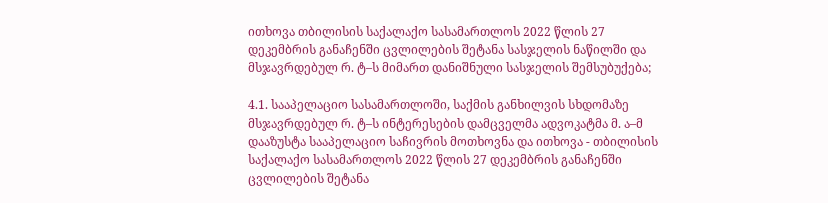ითხოვა თბილისის საქალაქო სასამართლოს 2022 წლის 27 დეკემბრის განაჩენში ცვლილების შეტანა სასჯელის ნაწილში და მსჯავრდებულ რ. ტ–ს მიმართ დანიშნული სასჯელის შემსუბუქება;

4.1. სააპელაციო სასამართლოში, საქმის განხილვის სხდომაზე მსჯავრდებულ რ. ტ–ს ინტერესების დამცველმა ადვოკატმა მ. ა–მ დააზუსტა სააპელაციო საჩივრის მოთხოვნა და ითხოვა - თბილისის საქალაქო სასამართლოს 2022 წლის 27 დეკემბრის განაჩენში ცვლილების შეტანა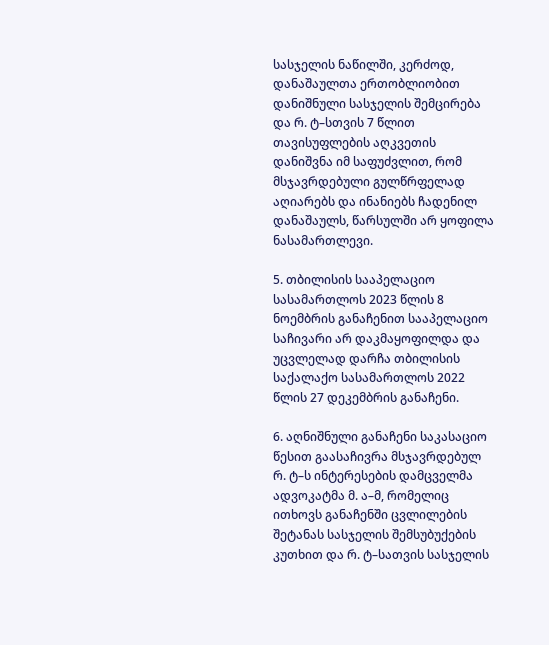სასჯელის ნაწილში, კერძოდ, დანაშაულთა ერთობლიობით დანიშნული სასჯელის შემცირება და რ. ტ–სთვის 7 წლით თავისუფლების აღკვეთის დანიშვნა იმ საფუძვლით, რომ მსჯავრდებული გულწრფელად აღიარებს და ინანიებს ჩადენილ დანაშაულს, წარსულში არ ყოფილა ნასამართლევი.

5. თბილისის სააპელაციო სასამართლოს 2023 წლის 8 ნოემბრის განაჩენით სააპელაციო საჩივარი არ დაკმაყოფილდა და უცვლელად დარჩა თბილისის საქალაქო სასამართლოს 2022 წლის 27 დეკემბრის განაჩენი.

6. აღნიშნული განაჩენი საკასაციო წესით გაასაჩივრა მსჯავრდებულ რ. ტ–ს ინტერესების დამცველმა ადვოკატმა მ. ა–მ, რომელიც ითხოვს განაჩენში ცვლილების შეტანას სასჯელის შემსუბუქების კუთხით და რ. ტ–სათვის სასჯელის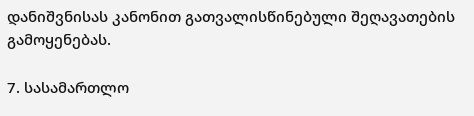დანიშვნისას კანონით გათვალისწინებული შეღავათების გამოყენებას.

7. სასამართლო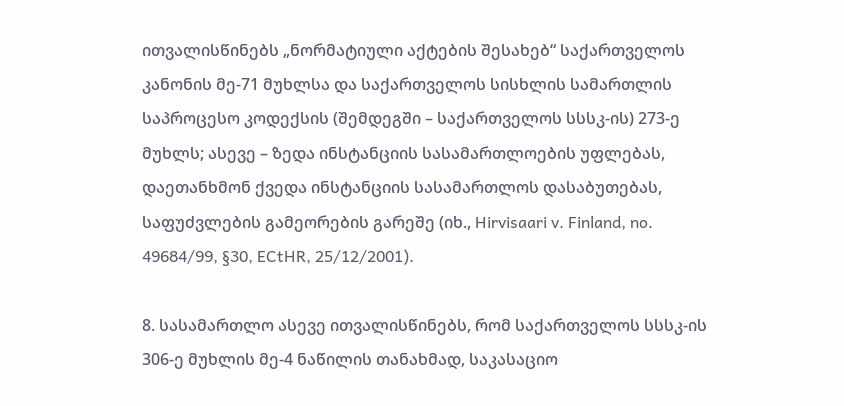ითვალისწინებს „ნორმატიული აქტების შესახებ“ საქართველოს კანონის მე-71 მუხლსა და საქართველოს სისხლის სამართლის საპროცესო კოდექსის (შემდეგში – საქართველოს სსსკ-ის) 273-ე მუხლს; ასევე – ზედა ინსტანციის სასამართლოების უფლებას, დაეთანხმონ ქვედა ინსტანციის სასამართლოს დასაბუთებას, საფუძვლების გამეორების გარეშე (იხ., Hirvisaari v. Finland, no. 49684/99, §30, ECtHR, 25/12/2001).

8. სასამართლო ასევე ითვალისწინებს, რომ საქართველოს სსსკ-ის 306-ე მუხლის მე-4 ნაწილის თანახმად, საკასაციო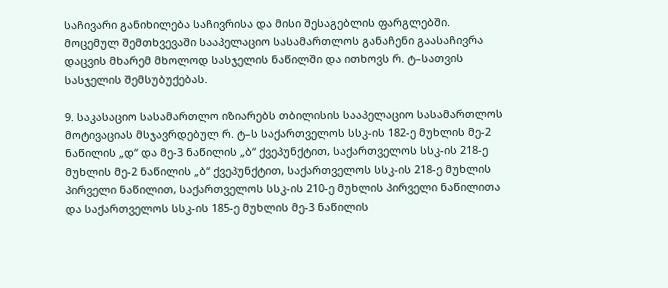საჩივარი განიხილება საჩივრისა და მისი შესაგებლის ფარგლებში. მოცემულ შემთხვევაში სააპელაციო სასამართლოს განაჩენი გაასაჩივრა დაცვის მხარემ მხოლოდ სასჯელის ნაწილში და ითხოვს რ. ტ–სათვის სასჯელის შემსუბუქებას.

9. საკასაციო სასამართლო იზიარებს თბილისის სააპელაციო სასამართლოს მოტივაციას მსჯავრდებულ რ. ტ–ს საქართველოს სსკ-ის 182-ე მუხლის მე-2 ნაწილის „დ“ და მე-3 ნაწილის „ბ“ ქვეპუნქტით, საქართველოს სსკ-ის 218-ე მუხლის მე-2 ნაწილის „ბ“ ქვეპუნქტით, საქართველოს სსკ-ის 218-ე მუხლის პირველი ნაწილით, საქართველოს სსკ-ის 210-ე მუხლის პირველი ნაწილითა და საქართველოს სსკ-ის 185-ე მუხლის მე-3 ნაწილის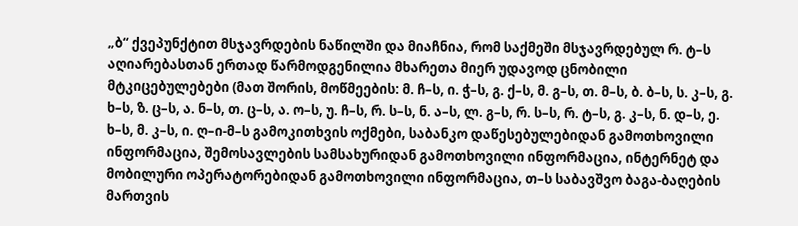„ბ“ ქვეპუნქტით მსჯავრდების ნაწილში და მიაჩნია, რომ საქმეში მსჯავრდებულ რ. ტ–ს აღიარებასთან ერთად წარმოდგენილია მხარეთა მიერ უდავოდ ცნობილი მტკიცებულებები (მათ შორის, მოწმეების: მ. ჩ–ს, ი. ჭ–ს, გ. ქ–ს, მ. გ–ს, თ. მ–ს, ბ. ბ–ს, ს. კ–ს, გ. ხ–ს, ზ. ც–ს, ა. ნ–ს, თ. ც–ს, ა. ო–ს, უ. ჩ–ს, რ. ს–ს, ნ. ა–ს, ლ. გ–ს, რ. ს–ს, რ. ტ–ს, გ. კ–ს, ნ. დ–ს, ე. ხ–ს, მ. კ–ს, ი. ღ–ი-მ–ს გამოკითხვის ოქმები, საბანკო დაწესებულებიდან გამოთხოვილი ინფორმაცია, შემოსავლების სამსახურიდან გამოთხოვილი ინფორმაცია, ინტერნეტ და მობილური ოპერატორებიდან გამოთხოვილი ინფორმაცია, თ–ს საბავშვო ბაგა-ბაღების მართვის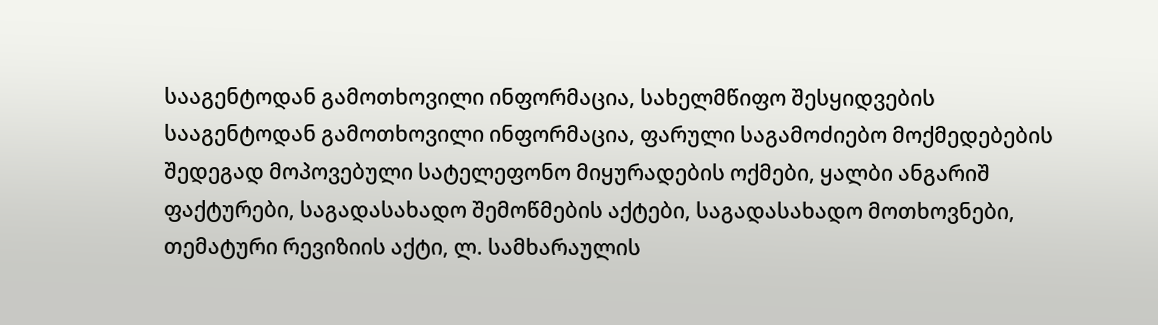სააგენტოდან გამოთხოვილი ინფორმაცია, სახელმწიფო შესყიდვების სააგენტოდან გამოთხოვილი ინფორმაცია, ფარული საგამოძიებო მოქმედებების შედეგად მოპოვებული სატელეფონო მიყურადების ოქმები, ყალბი ანგარიშ ფაქტურები, საგადასახადო შემოწმების აქტები, საგადასახადო მოთხოვნები, თემატური რევიზიის აქტი, ლ. სამხარაულის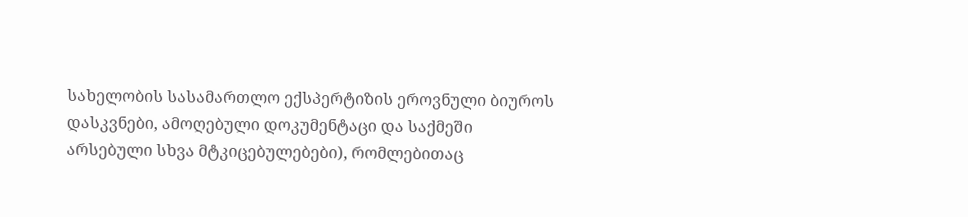სახელობის სასამართლო ექსპერტიზის ეროვნული ბიუროს დასკვნები, ამოღებული დოკუმენტაცი და საქმეში არსებული სხვა მტკიცებულებები), რომლებითაც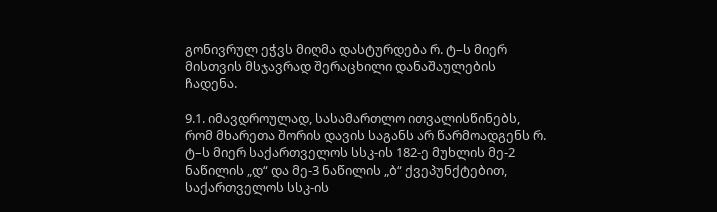გონივრულ ეჭვს მიღმა დასტურდება რ. ტ–ს მიერ მისთვის მსჯავრად შერაცხილი დანაშაულების ჩადენა.

9.1. იმავდროულად, სასამართლო ითვალისწინებს, რომ მხარეთა შორის დავის საგანს არ წარმოადგენს რ. ტ–ს მიერ საქართველოს სსკ-ის 182-ე მუხლის მე-2 ნაწილის „დ“ და მე-3 ნაწილის „ბ“ ქვეპუნქტებით, საქართველოს სსკ-ის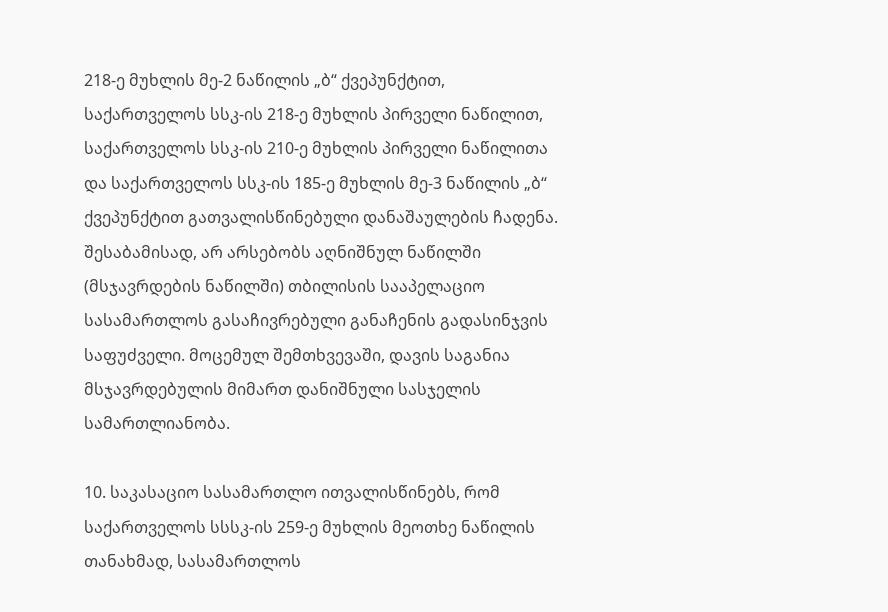218-ე მუხლის მე-2 ნაწილის „ბ“ ქვეპუნქტით, საქართველოს სსკ-ის 218-ე მუხლის პირველი ნაწილით, საქართველოს სსკ-ის 210-ე მუხლის პირველი ნაწილითა და საქართველოს სსკ-ის 185-ე მუხლის მე-3 ნაწილის „ბ“ ქვეპუნქტით გათვალისწინებული დანაშაულების ჩადენა. შესაბამისად, არ არსებობს აღნიშნულ ნაწილში (მსჯავრდების ნაწილში) თბილისის სააპელაციო სასამართლოს გასაჩივრებული განაჩენის გადასინჯვის საფუძველი. მოცემულ შემთხვევაში, დავის საგანია მსჯავრდებულის მიმართ დანიშნული სასჯელის სამართლიანობა.

10. საკასაციო სასამართლო ითვალისწინებს, რომ საქართველოს სსსკ-ის 259-ე მუხლის მეოთხე ნაწილის თანახმად, სასამართლოს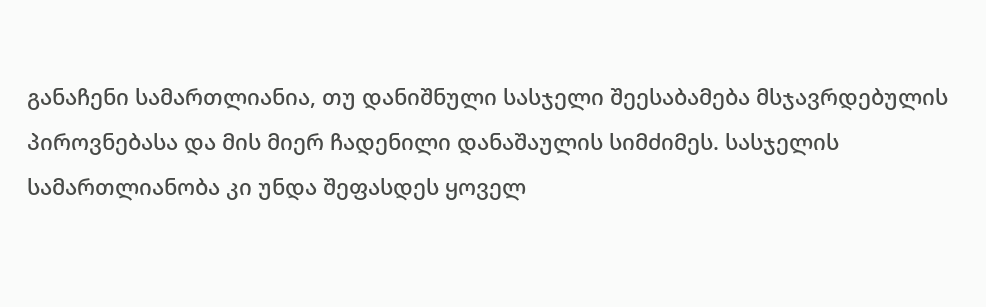განაჩენი სამართლიანია, თუ დანიშნული სასჯელი შეესაბამება მსჯავრდებულის პიროვნებასა და მის მიერ ჩადენილი დანაშაულის სიმძიმეს. სასჯელის სამართლიანობა კი უნდა შეფასდეს ყოველ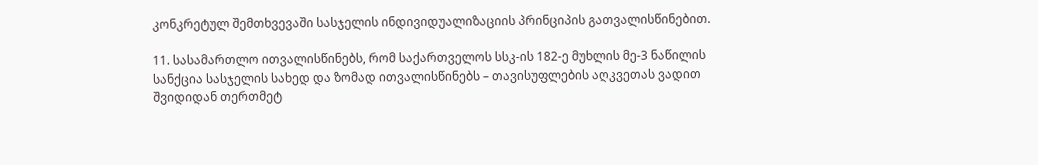კონკრეტულ შემთხვევაში სასჯელის ინდივიდუალიზაციის პრინციპის გათვალისწინებით.

11. სასამართლო ითვალისწინებს, რომ საქართველოს სსკ-ის 182-ე მუხლის მე-3 ნაწილის სანქცია სასჯელის სახედ და ზომად ითვალისწინებს – თავისუფლების აღკვეთას ვადით შვიდიდან თერთმეტ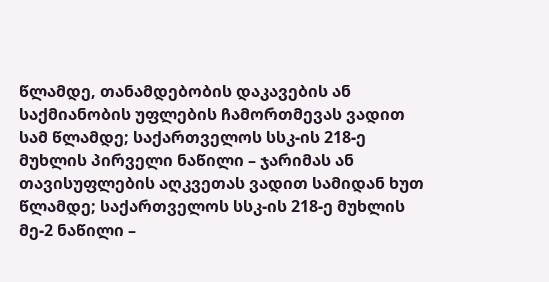წლამდე, თანამდებობის დაკავების ან საქმიანობის უფლების ჩამორთმევას ვადით სამ წლამდე; საქართველოს სსკ-ის 218-ე მუხლის პირველი ნაწილი – ჯარიმას ან თავისუფლების აღკვეთას ვადით სამიდან ხუთ წლამდე; საქართველოს სსკ-ის 218-ე მუხლის მე-2 ნაწილი –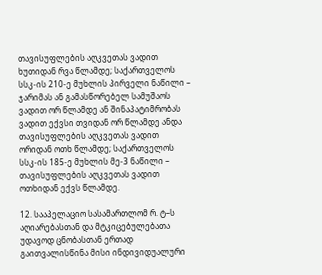თავისუფლების აღკვეთას ვადით ხუთიდან რვა წლამდე; საქართველოს სსკ-ის 210-ე მუხლის პირველი ნაწილი – ჯარიმას ან გამასწორებელ სამუშაოს ვადით ორ წლამდე ან შინაპატიმრობას ვადით ექვსი თვიდან ორ წლამდე ანდა თავისუფლების აღკვეთას ვადით ორიდან ოთხ წლამდე; საქართველოს სსკ-ის 185-ე მუხლის მე-3 ნაწილი – თავისუფლების აღკვეთას ვადით ოთხიდან ექვს წლამდე.

12. სააპელაციო სასამართლომ რ. ტ–ს აღიარებასთან და მტკიცებულებათა უდავოდ ცნობასთან ერთად გაითვალისწინა მისი ინდივიდუალური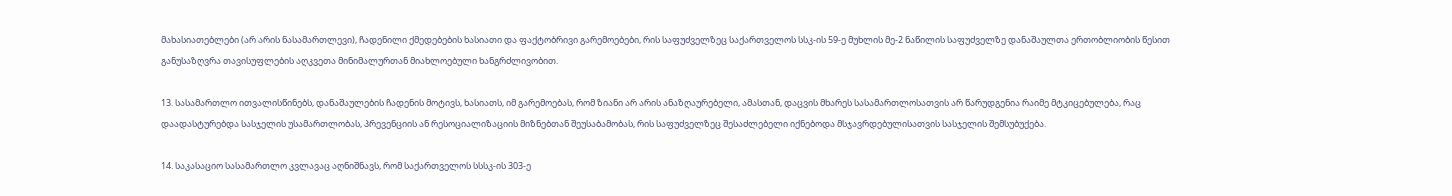მახასიათებლები (არ არის ნასამართლევი), ჩადენილი ქმედებების ხასიათი და ფაქტობრივი გარემოებები, რის საფუძველზეც საქართველოს სსკ-ის 59-ე მუხლის მე-2 ნაწილის საფუძველზე დანაშაულთა ერთობლიობის წესით განუსაზღვრა თავისუფლების აღკვეთა მინიმალურთან მიახლოებული ხანგრძლივობით.

13. სასამართლო ითვალისწინებს, დანაშაულების ჩადენის მოტივს, ხასიათს, იმ გარემოებას, რომ ზიანი არ არის ანაზღაურებელი, ამასთან, დაცვის მხარეს სასამართლოსათვის არ წარუდგენია რაიმე მტკიცებულება, რაც დაადასტურებდა სასჯელის უსამართლობას, პრევენციის ან რესოციალიზაციის მიზნებთან შეუსაბამობას, რის საფუძველზეც შესაძლებელი იქნებოდა მსჯავრდებულისათვის სასჯელის შემსუბუქება.

14. საკასაციო სასამართლო კვლავაც აღნიშნავს, რომ საქართველოს სსსკ-ის 303-ე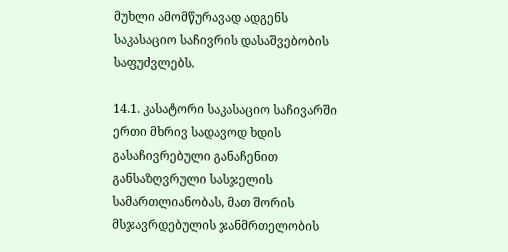მუხლი ამომწურავად ადგენს საკასაციო საჩივრის დასაშვებობის საფუძვლებს.

14.1. კასატორი საკასაციო საჩივარში ერთი მხრივ სადავოდ ხდის გასაჩივრებული განაჩენით განსაზღვრული სასჯელის სამართლიანობას, მათ შორის მსჯავრდებულის ჯანმრთელობის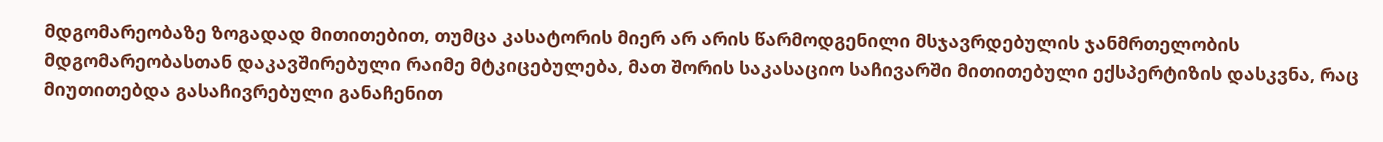მდგომარეობაზე ზოგადად მითითებით, თუმცა კასატორის მიერ არ არის წარმოდგენილი მსჯავრდებულის ჯანმრთელობის მდგომარეობასთან დაკავშირებული რაიმე მტკიცებულება, მათ შორის საკასაციო საჩივარში მითითებული ექსპერტიზის დასკვნა, რაც მიუთითებდა გასაჩივრებული განაჩენით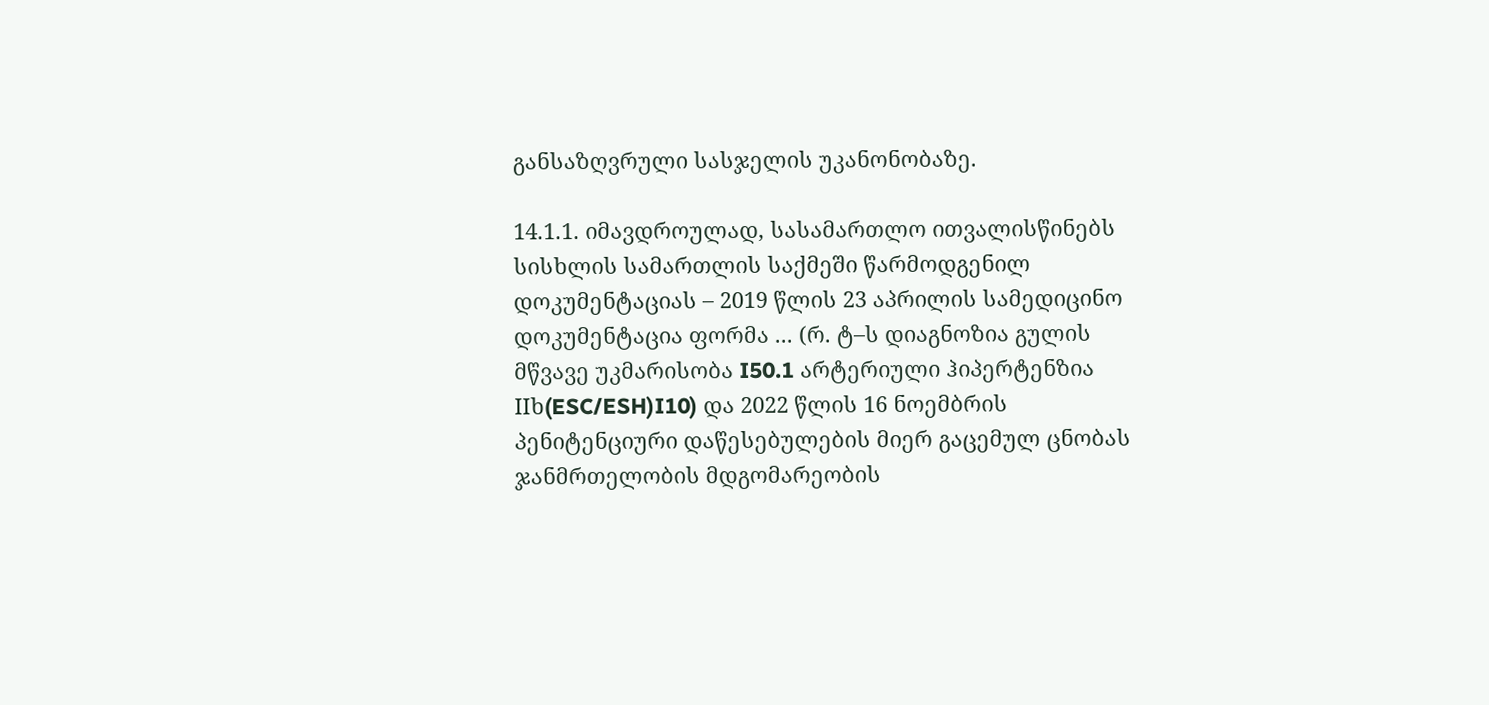განსაზღვრული სასჯელის უკანონობაზე.

14.1.1. იმავდროულად, სასამართლო ითვალისწინებს სისხლის სამართლის საქმეში წარმოდგენილ დოკუმენტაციას – 2019 წლის 23 აპრილის სამედიცინო დოკუმენტაცია ფორმა ... (რ. ტ–ს დიაგნოზია გულის მწვავე უკმარისობა I50.1 არტერიული ჰიპერტენზია IIხ(ESC/ESH)I10) და 2022 წლის 16 ნოემბრის პენიტენციური დაწესებულების მიერ გაცემულ ცნობას ჯანმრთელობის მდგომარეობის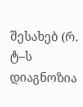შესახებ (რ. ტ–ს დიაგნოზია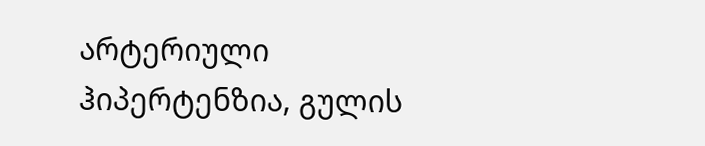არტერიული ჰიპერტენზია, გულის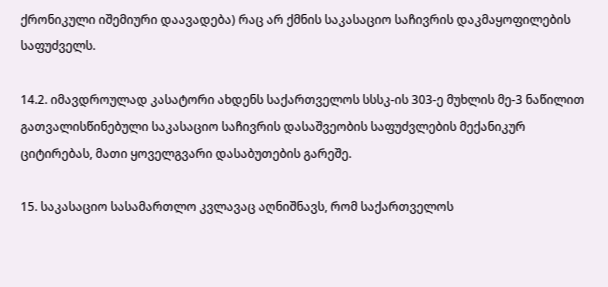ქრონიკული იშემიური დაავადება) რაც არ ქმნის საკასაციო საჩივრის დაკმაყოფილების საფუძველს.

14.2. იმავდროულად კასატორი ახდენს საქართველოს სსსკ-ის 303-ე მუხლის მე-3 ნაწილით გათვალისწინებული საკასაციო საჩივრის დასაშვეობის საფუძვლების მექანიკურ ციტირებას, მათი ყოველგვარი დასაბუთების გარეშე.

15. საკასაციო სასამართლო კვლავაც აღნიშნავს, რომ საქართველოს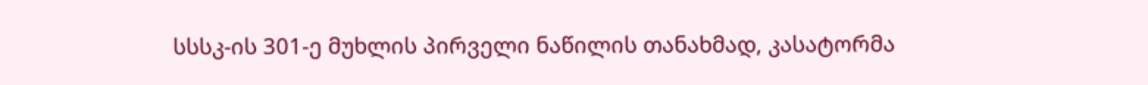სსსკ-ის 301-ე მუხლის პირველი ნაწილის თანახმად, კასატორმა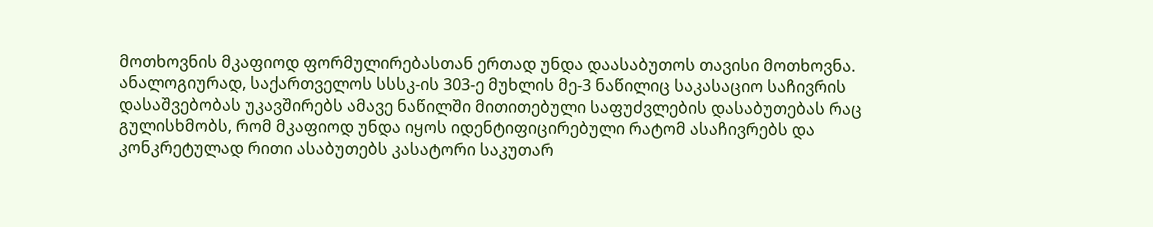მოთხოვნის მკაფიოდ ფორმულირებასთან ერთად უნდა დაასაბუთოს თავისი მოთხოვნა. ანალოგიურად, საქართველოს სსსკ-ის 303-ე მუხლის მე-3 ნაწილიც საკასაციო საჩივრის დასაშვებობას უკავშირებს ამავე ნაწილში მითითებული საფუძვლების დასაბუთებას რაც გულისხმობს, რომ მკაფიოდ უნდა იყოს იდენტიფიცირებული რატომ ასაჩივრებს და კონკრეტულად რითი ასაბუთებს კასატორი საკუთარ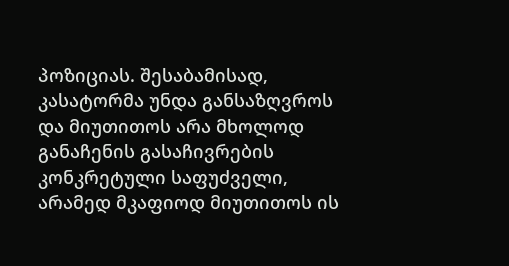პოზიციას. შესაბამისად, კასატორმა უნდა განსაზღვროს და მიუთითოს არა მხოლოდ განაჩენის გასაჩივრების კონკრეტული საფუძველი, არამედ მკაფიოდ მიუთითოს ის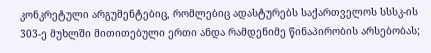კონკრეტული არგუმენტებიც, რომლებიც ადასტურებს საქართველოს სსსკ-ის 303-ე მუხლში მითითებული ერთი ანდა რამდენიმე წინაპირობის არსებობას;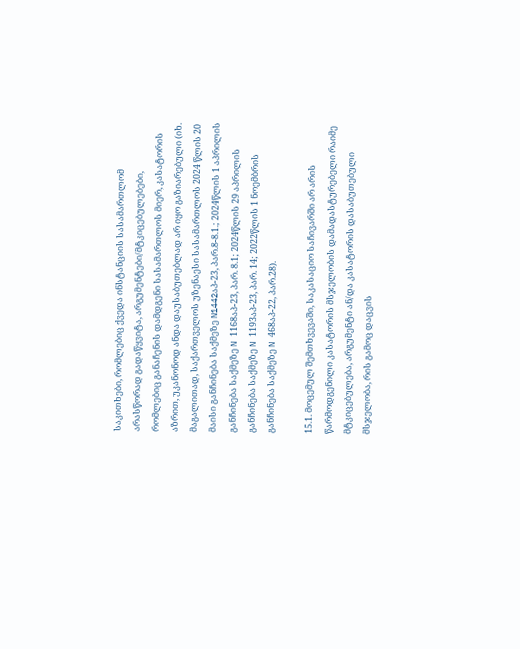საკითხები, რომლებიც ქვედა ინსტანციის სასამართლომ არასწორად გადაწყვიტა, არგუმენტები/მტკიცებულებები, რომლებიც განაჩენის დამდგენი სასამართლოს მიერ, კასატორის აზრით, უკანონოდ ანდა დაუსაბუთებლად არ იყო გაზიარებული (იხ. მაგალითად, საქართველოს უზენაესი სასამართლოს 2024 წლის 20 მაისი განჩინება საქმეზე N1442აპ-23, პარ.8-8.1.; 2024წლის 1 აპრილის განჩინება საქმეზე N 1168აპ-23, პარ. 8.1; 2024წლის 29 აპრილის განჩინება საქმეზე N 1193აპ-23, პარ. 14; 2022წლის 1 ნოემბრის განჩინება საქმეზე N 468აპ-22, პარ.28).

15.1. მოცემულ შემთხვევაში, საკასაციო საჩივარში არ არის წარმოდგენილი კასატორის მსჯელობის დამადასტურებელი რაიმე მტკიცებულება, არგუმენტი ან/და კასატორის დასაბუთებული მსჯელობა, რის გამოც დაცვის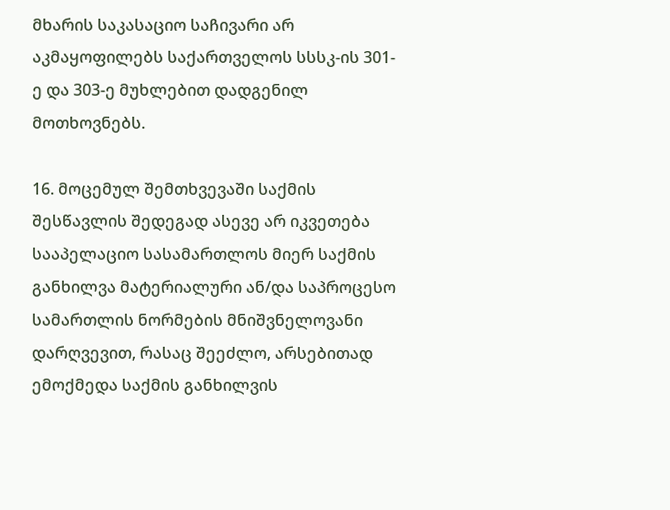მხარის საკასაციო საჩივარი არ აკმაყოფილებს საქართველოს სსსკ-ის 301-ე და 303-ე მუხლებით დადგენილ მოთხოვნებს.

16. მოცემულ შემთხვევაში საქმის შესწავლის შედეგად ასევე არ იკვეთება სააპელაციო სასამართლოს მიერ საქმის განხილვა მატერიალური ან/და საპროცესო სამართლის ნორმების მნიშვნელოვანი დარღვევით, რასაც შეეძლო, არსებითად ემოქმედა საქმის განხილვის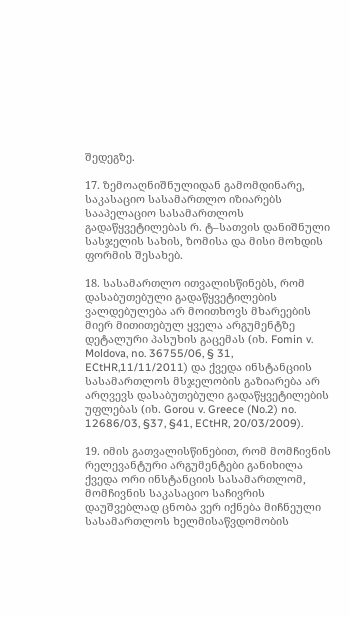შედეგზე.

17. ზემოაღნიშნულიდან გამომდინარე, საკასაციო სასამართლო იზიარებს სააპელაციო სასამართლოს გადაწყვეტილებას რ. ტ–სათვის დანიშნული სასჯელის სახის, ზომისა და მისი მოხდის ფორმის შესახებ.

18. სასამართლო ითვალისწინებს, რომ დასაბუთებული გადაწყვეტილების ვალდებულება არ მოითხოვს მხარეების მიერ მითითებულ ყველა არგუმენტზე დეტალური პასუხის გაცემას (იხ. Fomin v. Moldova, no. 36755/06, § 31, ECtHR,11/11/2011) და ქვედა ინსტანციის სასამართლოს მსჯელობის გაზიარება არ არღვევს დასაბუთებული გადაწყვეტილების უფლებას (იხ. Gorou v. Greece (No.2) no. 12686/03, §37, §41, ECtHR, 20/03/2009).

19. იმის გათვალისწინებით, რომ მომჩივნის რელევანტური არგუმენტები განიხილა ქვედა ორი ინსტანციის სასამართლომ, მომჩივნის საკასაციო საჩივრის დაუშვებლად ცნობა ვერ იქნება მიჩნეული სასამართლოს ხელმისაწვდომობის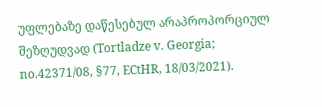უფლებაზე დაწესებულ არაპროპორციულ შეზღუდვად (Tortladze v. Georgia; no.42371/08, §77, ECtHR, 18/03/2021).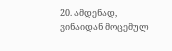20. ამდენად, ვინაიდან მოცემულ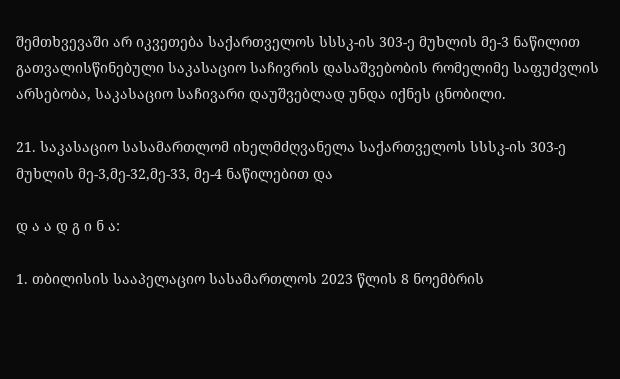შემთხვევაში არ იკვეთება საქართველოს სსსკ-ის 303-ე მუხლის მე-3 ნაწილით გათვალისწინებული საკასაციო საჩივრის დასაშვებობის რომელიმე საფუძვლის არსებობა, საკასაციო საჩივარი დაუშვებლად უნდა იქნეს ცნობილი.

21. საკასაციო სასამართლომ იხელმძღვანელა საქართველოს სსსკ-ის 303-ე მუხლის მე-3,მე-32,მე-33, მე-4 ნაწილებით და

დ ა ა დ გ ი ნ ა:

1. თბილისის სააპელაციო სასამართლოს 2023 წლის 8 ნოემბრის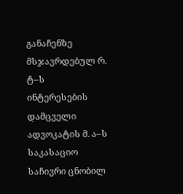განაჩენზე მსჯავრდებულ რ. ტ–ს ინტერესების დამცველი ადვოკატის მ. ა–ს საკასაციო საჩივრი ცნობილ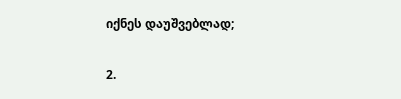იქნეს დაუშვებლად;

2.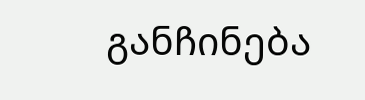განჩინება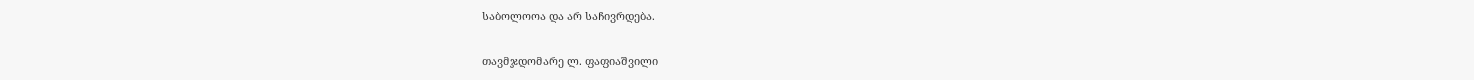საბოლოოა და არ საჩივრდება.

თავმჯდომარე ლ. ფაფიაშვილი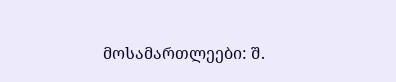მოსამართლეები: შ.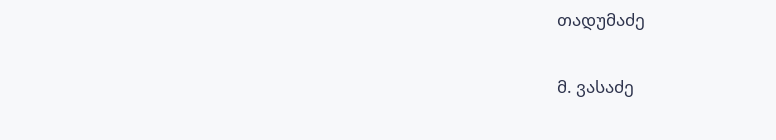თადუმაძე

მ. ვასაძე